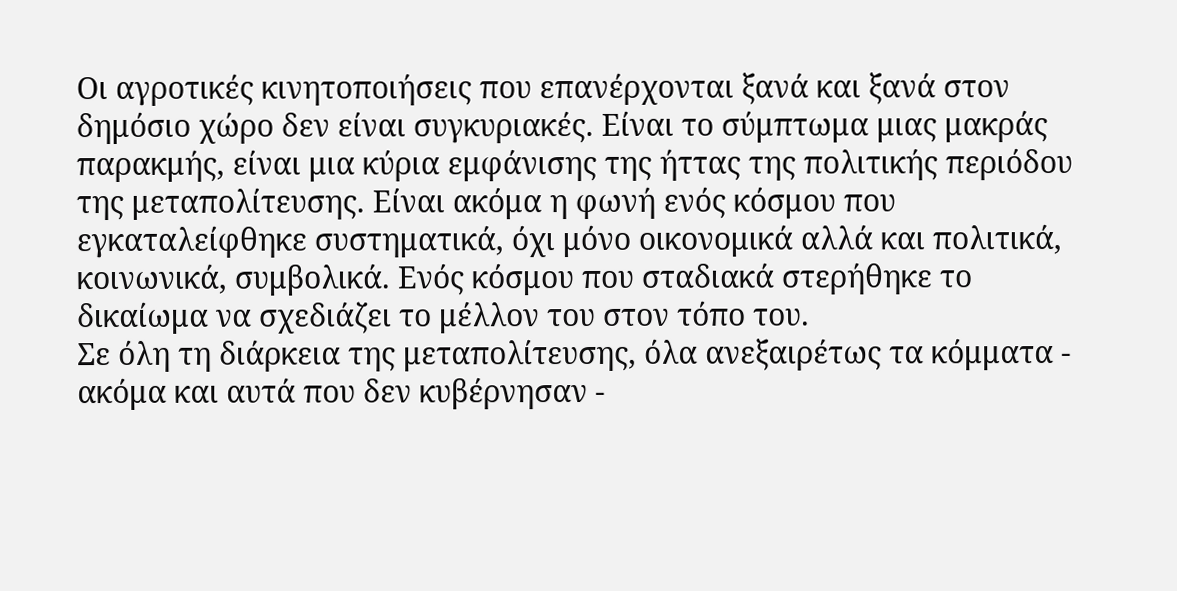Οι αγροτικές κινητοποιήσεις που επανέρχονται ξανά και ξανά στον δημόσιο χώρο δεν είναι συγκυριακές. Είναι το σύμπτωμα μιας μακράς παρακμής, είναι μια κύρια εμφάνισης της ήττας της πολιτικής περιόδου της μεταπολίτευσης. Είναι ακόμα η φωνή ενός κόσμου που εγκαταλείφθηκε συστηματικά, όχι μόνο οικονομικά αλλά και πολιτικά, κοινωνικά, συμβολικά. Ενός κόσμου που σταδιακά στερήθηκε το δικαίωμα να σχεδιάζει το μέλλον του στον τόπο του.
Σε όλη τη διάρκεια της μεταπολίτευσης, όλα ανεξαιρέτως τα κόμματα - ακόμα και αυτά που δεν κυβέρνησαν -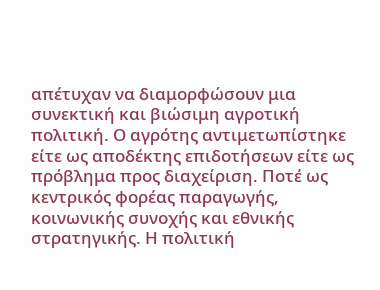απέτυχαν να διαμορφώσουν μια συνεκτική και βιώσιμη αγροτική πολιτική. Ο αγρότης αντιμετωπίστηκε είτε ως αποδέκτης επιδοτήσεων είτε ως πρόβλημα προς διαχείριση. Ποτέ ως κεντρικός φορέας παραγωγής, κοινωνικής συνοχής και εθνικής στρατηγικής. Η πολιτική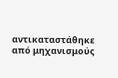αντικαταστάθηκε από μηχανισμούς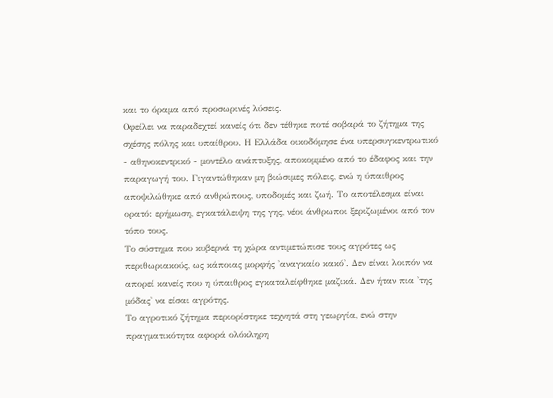και το όραμα από προσωρινές λύσεις.
Οφείλει να παραδεχτεί κανείς ότι δεν τέθηκε ποτέ σοβαρά το ζήτημα της σχέσης πόλης και υπαίθρου. Η Ελλάδα οικοδόμησε ένα υπερσυγκεντρωτικό - αθηνοκεντρικό - μοντέλο ανάπτυξης, αποκομμένο από το έδαφος και την παραγωγή του. Γιγαντώθηκαν μη βιώσιμες πόλεις, ενώ η ύπαιθρος αποψιλώθηκε από ανθρώπους, υποδομές και ζωή. Το αποτέλεσμα είναι ορατό: ερήμωση, εγκατάλειψη της γης, νέοι άνθρωποι ξεριζωμένοι από τον τόπο τους.
Το σύστημα που κυβερνά τη χώρα αντιμετώπισε τους αγρότες ως περιθωριακούς, ως κάποιας μορφής 'αναγκαίο κακό'. Δεν είναι λοιπόν να απορεί κανείς που η ύπαιθρος εγκαταλείφθηκε μαζικά. Δεν ήταν πια 'της μόδας' να είσαι αγρότης.
Το αγροτικό ζήτημα περιορίστηκε τεχνητά στη γεωργία, ενώ στην πραγματικότητα αφορά ολόκληρη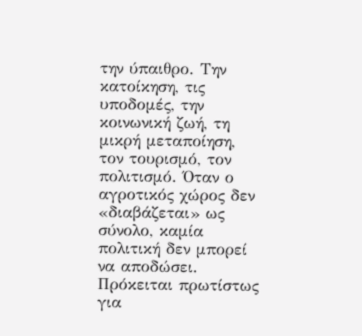την ύπαιθρο. Την κατοίκηση, τις υποδομές, την κοινωνική ζωή, τη μικρή μεταποίηση, τον τουρισμό, τον πολιτισμό. Όταν ο αγροτικός χώρος δεν «διαβάζεται» ως σύνολο, καμία πολιτική δεν μπορεί να αποδώσει. Πρόκειται πρωτίστως για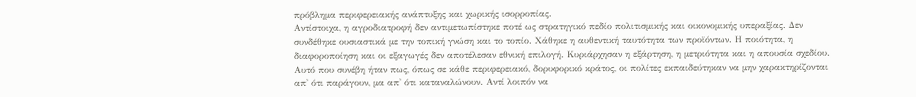πρόβλημα περιφερειακής ανάπτυξης και χωρικής ισορροπίας.
Αντίστοιχα, η αγροδιατροφή δεν αντιμετωπίστηκε ποτέ ως στρατηγικό πεδίο πολιτισμικής και οικονομικής υπεραξίας. Δεν συνδέθηκε ουσιαστικά με την τοπική γνώση και το τοπίο. Χάθηκε η αυθεντική ταυτότητα των προϊόντων. Η ποιότητα, η διαφοροποίηση και οι εξαγωγές δεν αποτέλεσαν εθνική επιλογή. Κυριάρχησαν η εξάρτηση, η μετριότητα και η απουσία σχεδίου.
Αυτό που συνέβη ήταν πως, όπως σε κάθε περιφερειακό, δορυφορικό κράτος, οι πολίτες εκπαιδεύτηκαν να μην χαρακτηρίζονται απ' ότι παράγουν, μα απ' ότι καταναλώνουν. Αντί λοιπόν να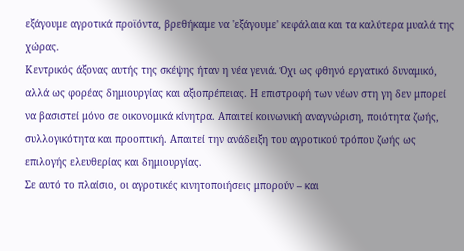εξάγουμε αγροτικά προϊόντα, βρεθήκαμε να 'εξάγουμε' κεφάλαια και τα καλύτερα μυαλά της χώρας.
Κεντρικός άξονας αυτής της σκέψης ήταν η νέα γενιά. Όχι ως φθηνό εργατικό δυναμικό, αλλά ως φορέας δημιουργίας και αξιοπρέπειας. Η επιστροφή των νέων στη γη δεν μπορεί να βασιστεί μόνο σε οικονομικά κίνητρα. Απαιτεί κοινωνική αναγνώριση, ποιότητα ζωής, συλλογικότητα και προοπτική. Απαιτεί την ανάδειξη του αγροτικού τρόπου ζωής ως επιλογής ελευθερίας και δημιουργίας.
Σε αυτό το πλαίσιο, οι αγροτικές κινητοποιήσεις μπορούν – και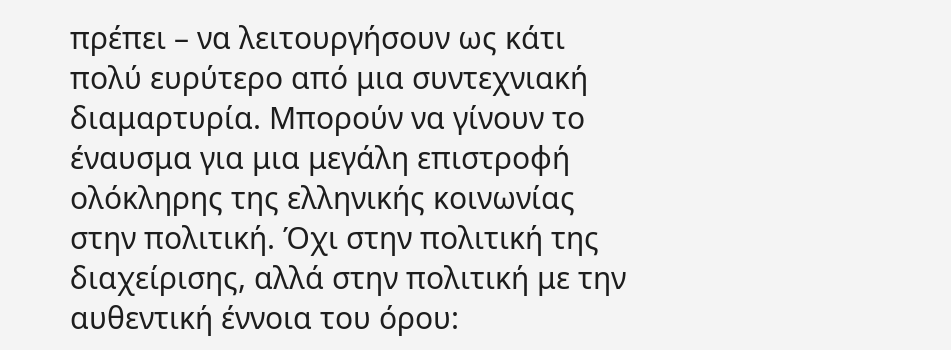πρέπει – να λειτουργήσουν ως κάτι πολύ ευρύτερο από μια συντεχνιακή διαμαρτυρία. Μπορούν να γίνουν το έναυσμα για μια μεγάλη επιστροφή ολόκληρης της ελληνικής κοινωνίας στην πολιτική. Όχι στην πολιτική της διαχείρισης, αλλά στην πολιτική με την αυθεντική έννοια του όρου: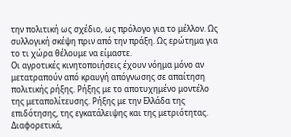την πολιτική ως σχέδιο, ως πρόλογο για το μέλλον. Ως συλλογική σκέψη πριν από την πράξη. Ως ερώτημα για το τι χώρα θέλουμε να είμαστε.
Οι αγροτικές κινητοποιήσεις έχουν νόημα μόνο αν μετατραπούν από κραυγή απόγνωσης σε απαίτηση πολιτικής ρήξης. Ρήξης με το αποτυχημένο μοντέλο της μεταπολίτευσης. Ρήξης με την Ελλάδα της επιδότησης, της εγκατάλειψης και της μετριότητας. Διαφορετικά,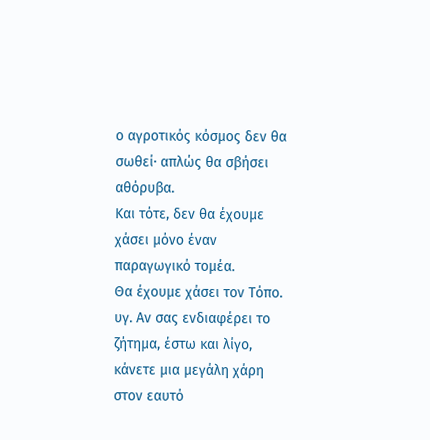ο αγροτικός κόσμος δεν θα σωθεί· απλώς θα σβήσει αθόρυβα.
Και τότε, δεν θα έχουμε χάσει μόνο έναν παραγωγικό τομέα.
Θα έχουμε χάσει τον Τόπο.
υγ. Αν σας ενδιαφέρει το ζήτημα, έστω και λίγο, κάνετε μια μεγάλη χάρη στον εαυτό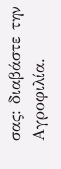σας: διαβάστε την Αγροφιλία.